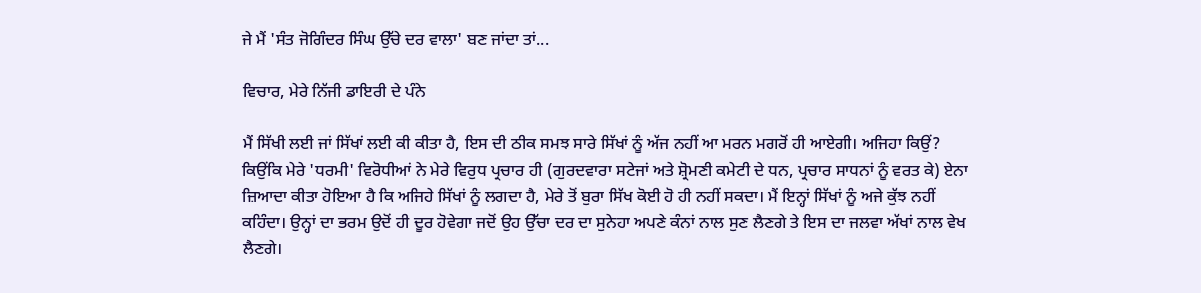ਜੇ ਮੈਂ 'ਸੰਤ ਜੋਗਿੰਦਰ ਸਿੰਘ ਉੱਚੇ ਦਰ ਵਾਲਾ' ਬਣ ਜਾਂਦਾ ਤਾਂ...

ਵਿਚਾਰ, ਮੇਰੇ ਨਿੱਜੀ ਡਾਇਰੀ ਦੇ ਪੰਨੇ

ਮੈਂ ਸਿੱਖੀ ਲਈ ਜਾਂ ਸਿੱਖਾਂ ਲਈ ਕੀ ਕੀਤਾ ਹੈ, ਇਸ ਦੀ ਠੀਕ ਸਮਝ ਸਾਰੇ ਸਿੱਖਾਂ ਨੂੰ ਅੱਜ ਨਹੀਂ ਆ ਮਰਨ ਮਗਰੋਂ ਹੀ ਆਏਗੀ। ਅਜਿਹਾ ਕਿਉਂ? ਕਿਉਂਕਿ ਮੇਰੇ 'ਧਰਮੀ' ਵਿਰੋਧੀਆਂ ਨੇ ਮੇਰੇ ਵਿਰੁਧ ਪ੍ਰਚਾਰ ਹੀ (ਗੁਰਦਵਾਰਾ ਸਟੇਜਾਂ ਅਤੇ ਸ਼੍ਰੋਮਣੀ ਕਮੇਟੀ ਦੇ ਧਨ, ਪ੍ਰਚਾਰ ਸਾਧਨਾਂ ਨੂੰ ਵਰਤ ਕੇ) ਏਨਾ ਜ਼ਿਆਦਾ ਕੀਤਾ ਹੋਇਆ ਹੈ ਕਿ ਅਜਿਹੇ ਸਿੱਖਾਂ ਨੂੰ ਲਗਦਾ ਹੈ, ਮੇਰੇ ਤੋਂ ਬੁਰਾ ਸਿੱਖ ਕੋਈ ਹੋ ਹੀ ਨਹੀਂ ਸਕਦਾ। ਮੈਂ ਇਨ੍ਹਾਂ ਸਿੱਖਾਂ ਨੂੰ ਅਜੇ ਕੁੱਝ ਨਹੀਂ ਕਹਿੰਦਾ। ਉਨ੍ਹਾਂ ਦਾ ਭਰਮ ਉਦੋਂ ਹੀ ਦੂਰ ਹੋਵੇਗਾ ਜਦੋਂ ਉਹ ਉੱਚਾ ਦਰ ਦਾ ਸੁਨੇਹਾ ਅਪਣੇ ਕੰਨਾਂ ਨਾਲ ਸੁਣ ਲੈਣਗੇ ਤੇ ਇਸ ਦਾ ਜਲਵਾ ਅੱਖਾਂ ਨਾਲ ਵੇਖ ਲੈਣਗੇ।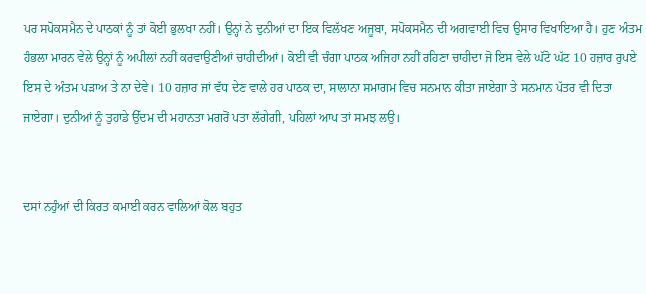ਪਰ ਸਪੋਕਸਮੈਨ ਦੇ ਪਾਠਕਾਂ ਨੂੰ ਤਾਂ ਕੋਈ ਭੁਲਖਾ ਨਹੀਂ। ਉਨ੍ਹਾਂ ਨੇ ਦੁਨੀਆਂ ਦਾ ਇਕ ਵਿਲੱਖਣ ਅਜੂਬਾ, ਸਪੋਕਸਮੈਨ ਦੀ ਅਗਵਾਈ ਵਿਚ ਉਸਾਰ ਵਿਖਾਇਆ ਹੈ। ਹੁਣ ਅੰਤਮ ਹੰਭਲਾ ਮਾਰਨ ਵੇਲੇ ਉਨ੍ਹਾਂ ਨੂੰ ਅਪੀਲਾਂ ਨਹੀਂ ਕਰਵਾਉਣੀਆਂ ਚਾਹੀਦੀਆਂ। ਕੋਈ ਵੀ ਚੰਗਾ ਪਾਠਕ ਅਜਿਹਾ ਨਹੀਂ ਰਹਿਣਾ ਚਾਹੀਦਾ ਜੋ ਇਸ ਵੇਲੇ ਘੱਟੋ ਘੱਟ 10 ਹਜ਼ਾਰ ਰੁਪਏ ਇਸ ਦੇ ਅੰਤਮ ਪੜਾਅ ਤੇ ਨਾ ਦੇਵੇ। 10 ਹਜ਼ਾਰ ਜਾਂ ਵੱਧ ਦੇਣ ਵਾਲੇ ਹਰ ਪਾਠਕ ਦਾ, ਸਾਲਾਨਾ ਸਮਾਗਮ ਵਿਚ ਸਨਮਾਨ ਕੀਤਾ ਜਾਏਗਾ ਤੇ ਸਨਮਾਨ ਪੱਤਰ ਵੀ ਦਿਤਾ ਜਾਏਗਾ। ਦੁਨੀਆਂ ਨੂੰ ਤੁਹਾਡੇ ਉੱਦਮ ਦੀ ਮਹਾਨਤਾ ਮਗਰੋਂ ਪਤਾ ਲੱਗੇਗੀ, ਪਹਿਲਾਂ ਆਪ ਤਾਂ ਸਮਝ ਲਉ।


ਦਸਾਂ ਨਹੁੰਆਂ ਦੀ ਕਿਰਤ ਕਮਾਈ ਕਰਨ ਵਾਲਿਆਂ ਕੋਲ ਬਹੁਤ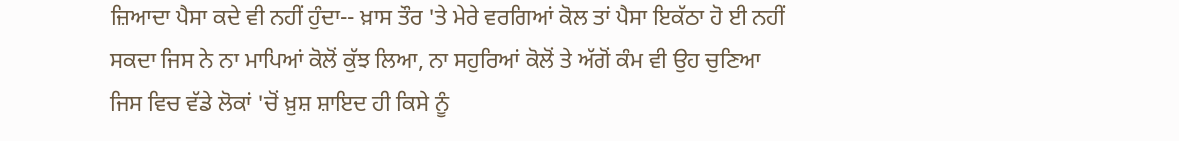ਜ਼ਿਆਦਾ ਪੈਸਾ ਕਦੇ ਵੀ ਨਹੀਂ ਹੁੰਦਾ-- ਖ਼ਾਸ ਤੌਰ 'ਤੇ ਮੇਰੇ ਵਰਗਿਆਂ ਕੋਲ ਤਾਂ ਪੈਸਾ ਇਕੱਠਾ ਹੋ ਈ ਨਹੀਂ ਸਕਦਾ ਜਿਸ ਨੇ ਨਾ ਮਾਪਿਆਂ ਕੋਲੋਂ ਕੁੱਝ ਲਿਆ, ਨਾ ਸਹੁਰਿਆਂ ਕੋਲੋਂ ਤੇ ਅੱਗੋਂ ਕੰਮ ਵੀ ਉਹ ਚੁਣਿਆ ਜਿਸ ਵਿਚ ਵੱਡੇ ਲੋਕਾਂ 'ਚੋਂ ਖ਼ੁਸ਼ ਸ਼ਾਇਦ ਹੀ ਕਿਸੇ ਨੂੰ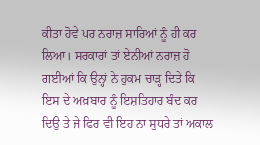ਕੀਤਾ ਹੋਵੇ ਪਰ ਨਰਾਜ਼ ਸਾਰਿਆਂ ਨੂੰ ਹੀ ਕਰ ਲਿਆ। ਸਰਕਾਰਾਂ ਤਾਂ ਏਨੀਆਂ ਨਰਾਜ਼ ਹੋ ਗਈਆਂ ਕਿ ਉਨ੍ਹਾਂ ਨੇ ਹੁਕਮ ਚਾੜ੍ਹ ਦਿਤੇ ਕਿ ਇਸ ਦੇ ਅਖ਼ਬਾਰ ਨੂੰ ਇਸ਼ਤਿਹਾਰ ਬੰਦ ਕਰ ਦਿਉ ਤੇ ਜੇ ਫਿਰ ਵੀ ਇਹ ਨਾ ਸੁਧਰੇ ਤਾਂ ਅਕਾਲ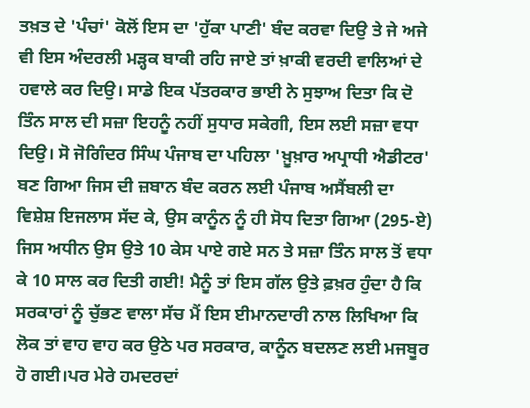ਤਖ਼ਤ ਦੇ 'ਪੰਚਾਂ' ਕੋਲੋਂ ਇਸ ਦਾ 'ਹੁੱਕਾ ਪਾਣੀ' ਬੰਦ ਕਰਵਾ ਦਿਉ ਤੇ ਜੇ ਅਜੇ ਵੀ ਇਸ ਅੰਦਰਲੀ ਮੜ੍ਹਕ ਬਾਕੀ ਰਹਿ ਜਾਏ ਤਾਂ ਖ਼ਾਕੀ ਵਰਦੀ ਵਾਲਿਆਂ ਦੇ ਹਵਾਲੇ ਕਰ ਦਿਉ। ਸਾਡੇ ਇਕ ਪੱਤਰਕਾਰ ਭਾਈ ਨੇ ਸੁਝਾਅ ਦਿਤਾ ਕਿ ਦੋ ਤਿੰਨ ਸਾਲ ਦੀ ਸਜ਼ਾ ਇਹਨੂੰ ਨਹੀਂ ਸੁਧਾਰ ਸਕੇਗੀ, ਇਸ ਲਈ ਸਜ਼ਾ ਵਧਾ ਦਿਉ। ਸੋ ਜੋਗਿੰਦਰ ਸਿੰਘ ਪੰਜਾਬ ਦਾ ਪਹਿਲਾ 'ਖ਼ੂਖ਼ਾਰ ਅਪ੍ਰਾਧੀ ਐਡੀਟਰ' ਬਣ ਗਿਆ ਜਿਸ ਦੀ ਜ਼ਬਾਨ ਬੰਦ ਕਰਨ ਲਈ ਪੰਜਾਬ ਅਸੈਂਬਲੀ ਦਾ ਵਿਸ਼ੇਸ਼ ਇਜਲਾਸ ਸੱਦ ਕੇ, ਉਸ ਕਾਨੂੰਨ ਨੂੰ ਹੀ ਸੋਧ ਦਿਤਾ ਗਿਆ (295-ਏ) ਜਿਸ ਅਧੀਨ ਉਸ ਉਤੇ 10 ਕੇਸ ਪਾਏ ਗਏ ਸਨ ਤੇ ਸਜ਼ਾ ਤਿੰਨ ਸਾਲ ਤੋਂ ਵਧਾ ਕੇ 10 ਸਾਲ ਕਰ ਦਿਤੀ ਗਈ! ਮੈਨੂੰ ਤਾਂ ਇਸ ਗੱਲ ਉਤੇ ਫ਼ਖ਼ਰ ਹੁੰਦਾ ਹੈ ਕਿ ਸਰਕਾਰਾਂ ਨੂੰ ਚੁੱਭਣ ਵਾਲਾ ਸੱਚ ਮੈਂ ਇਸ ਈਮਾਨਦਾਰੀ ਨਾਲ ਲਿਖਿਆ ਕਿ ਲੋਕ ਤਾਂ ਵਾਹ ਵਾਹ ਕਰ ਉਠੇ ਪਰ ਸਰਕਾਰ, ਕਾਨੂੰਨ ਬਦਲਣ ਲਈ ਮਜਬੂਰ ਹੋ ਗਈ।ਪਰ ਮੇਰੇ ਹਮਦਰਦਾਂ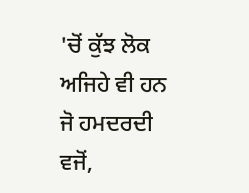'ਚੋਂ ਕੁੱਝ ਲੋਕ ਅਜਿਹੇ ਵੀ ਹਨ ਜੋ ਹਮਦਰਦੀ ਵਜੋਂ,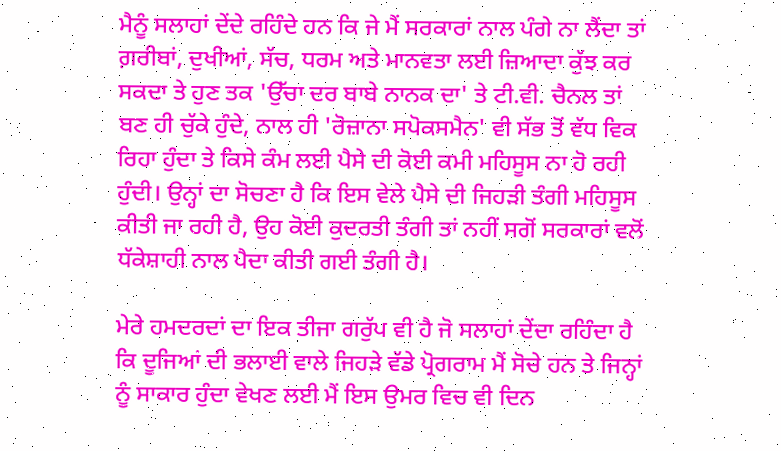ਮੈਨੂੰ ਸਲਾਹਾਂ ਦੇਂਦੇ ਰਹਿੰਦੇ ਹਨ ਕਿ ਜੇ ਮੈਂ ਸਰਕਾਰਾਂ ਨਾਲ ਪੰਗੇ ਨਾ ਲੈਂਦਾ ਤਾਂ ਗ਼ਰੀਬਾਂ, ਦੁਖੀਆਂ, ਸੱਚ, ਧਰਮ ਅਤੇ ਮਾਨਵਤਾ ਲਈ ਜ਼ਿਆਦਾ ਕੁੱਝ ਕਰ ਸਕਦਾ ਤੇ ਹੁਣ ਤਕ 'ਉੱਚਾ ਦਰ ਬਾਬੇ ਨਾਨਕ ਦਾ' ਤੇ ਟੀ.ਵੀ. ਚੈਨਲ ਤਾਂ ਬਣ ਹੀ ਚੁੱਕੇ ਹੁੰਦੇ, ਨਾਲ ਹੀ 'ਰੋਜ਼ਾਨਾ ਸਪੋਕਸਮੈਨ' ਵੀ ਸੱਭ ਤੋਂ ਵੱਧ ਵਿਕ ਰਿਹਾ ਹੁੰਦਾ ਤੇ ਕਿਸੇ ਕੰਮ ਲਈ ਪੈਸੇ ਦੀ ਕੋਈ ਕਮੀ ਮਹਿਸੂਸ ਨਾ ਹੋ ਰਹੀ ਹੁੰਦੀ। ਉਨ੍ਹਾਂ ਦਾ ਸੋਚਣਾ ਹੈ ਕਿ ਇਸ ਵੇਲੇ ਪੈਸੇ ਦੀ ਜਿਹੜੀ ਤੰਗੀ ਮਹਿਸੂਸ ਕੀਤੀ ਜਾ ਰਹੀ ਹੈ, ਉਹ ਕੋਈ ਕੁਦਰਤੀ ਤੰਗੀ ਤਾਂ ਨਹੀਂ ਸਗੋਂ ਸਰਕਾਰਾਂ ਵਲੋਂ ਧੱਕੇਸ਼ਾਹੀ ਨਾਲ ਪੈਦਾ ਕੀਤੀ ਗਈ ਤੰਗੀ ਹੈ।

ਮੇਰੇ ਹਮਦਰਦਾਂ ਦਾ ਇਕ ਤੀਜਾ ਗਰੁੱਪ ਵੀ ਹੈ ਜੋ ਸਲਾਹਾਂ ਦੇਂਦਾ ਰਹਿੰਦਾ ਹੈ ਕਿ ਦੂਜਿਆਂ ਦੀ ਭਲਾਈ ਵਾਲੇ ਜਿਹੜੇ ਵੱਡੇ ਪ੍ਰੋਗਰਾਮ ਮੈਂ ਸੋਚੇ ਹਨ ਤੇ ਜਿਨ੍ਹਾਂ ਨੂੰ ਸਾਕਾਰ ਹੁੰਦਾ ਵੇਖਣ ਲਈ ਮੈਂ ਇਸ ਉਮਰ ਵਿਚ ਵੀ ਦਿਨ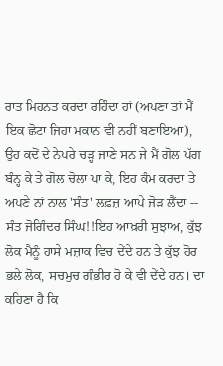ਰਾਤ ਮਿਹਨਤ ਕਰਦਾ ਰਹਿੰਦਾ ਹਾਂ (ਅਪਣਾ ਤਾਂ ਮੈਂ ਇਕ ਛੋਟਾ ਜਿਹਾ ਮਕਾਨ ਵੀ ਨਹੀਂ ਬਣਾਇਆ), ਉਹ ਕਦੋਂ ਦੇ ਨੇਪਰੇ ਚੜ੍ਹ ਜਾਣੇ ਸਨ ਜੇ ਮੈਂ ਗੋਲ ਪੱਗ ਬੰਨ੍ਹ ਕੇ ਤੇ ਗੋਲ ਚੋਲਾ ਪਾ ਕੇ, ਇਹ ਕੰਮ ਕਰਦਾ ਤੇ ਅਪਣੇ ਨਾਂ ਨਾਲ 'ਸੰਤ' ਲਫ਼ਜ਼ ਆਪੇ ਜੋੜ ਲੈਂਦਾ -- ਸੰਤ ਜੋਗਿੰਦਰ ਸਿੰਘ!!ਇਹ ਆਖ਼ਰੀ ਸੁਝਾਅ, ਕੁੱਝ ਲੋਕ ਮੈਨੂੰ ਹਾਸੇ ਮਜ਼ਾਕ ਵਿਚ ਦੇਂਦੇ ਹਨ ਤੇ ਕੁੱਝ ਹੋਰ ਭਲੇ ਲੋਕ, ਸਚਮੁਚ ਗੰਭੀਰ ਹੋ ਕੇ ਵੀ ਦੇਂਦੇ ਹਨ। ਦਾ ਕਹਿਣਾ ਹੈ ਕਿ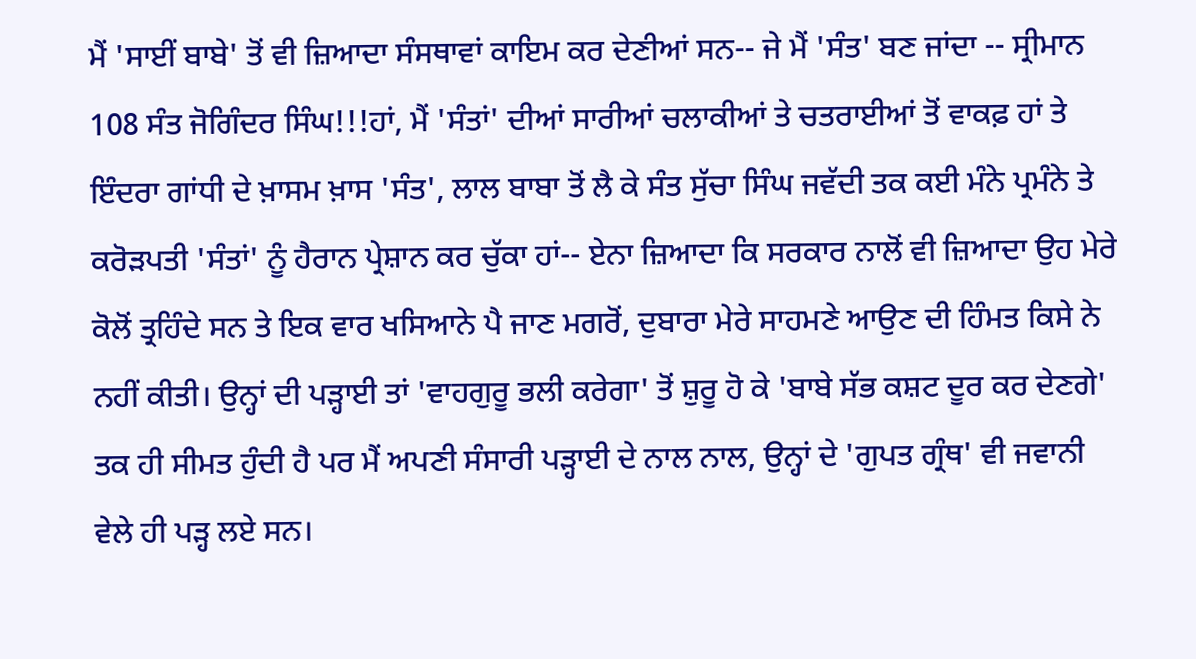ਮੈਂ 'ਸਾਈਂ ਬਾਬੇ' ਤੋਂ ਵੀ ਜ਼ਿਆਦਾ ਸੰਸਥਾਵਾਂ ਕਾਇਮ ਕਰ ਦੇਣੀਆਂ ਸਨ-- ਜੇ ਮੈਂ 'ਸੰਤ' ਬਣ ਜਾਂਦਾ -- ਸ੍ਰੀਮਾਨ 108 ਸੰਤ ਜੋਗਿੰਦਰ ਸਿੰਘ!!!ਹਾਂ, ਮੈਂ 'ਸੰਤਾਂ' ਦੀਆਂ ਸਾਰੀਆਂ ਚਲਾਕੀਆਂ ਤੇ ਚਤਰਾਈਆਂ ਤੋਂ ਵਾਕਫ਼ ਹਾਂ ਤੇ ਇੰਦਰਾ ਗਾਂਧੀ ਦੇ ਖ਼ਾਸਮ ਖ਼ਾਸ 'ਸੰਤ', ਲਾਲ ਬਾਬਾ ਤੋਂ ਲੈ ਕੇ ਸੰਤ ਸੁੱਚਾ ਸਿੰਘ ਜਵੱਦੀ ਤਕ ਕਈ ਮੰਨੇ ਪ੍ਰਮੰਨੇ ਤੇ ਕਰੋੜਪਤੀ 'ਸੰਤਾਂ' ਨੂੰ ਹੈਰਾਨ ਪ੍ਰੇਸ਼ਾਨ ਕਰ ਚੁੱਕਾ ਹਾਂ-- ਏਨਾ ਜ਼ਿਆਦਾ ਕਿ ਸਰਕਾਰ ਨਾਲੋਂ ਵੀ ਜ਼ਿਆਦਾ ਉਹ ਮੇਰੇ ਕੋਲੋਂ ਤ੍ਰਹਿੰਦੇ ਸਨ ਤੇ ਇਕ ਵਾਰ ਖਸਿਆਨੇ ਪੈ ਜਾਣ ਮਗਰੋਂ, ਦੁਬਾਰਾ ਮੇਰੇ ਸਾਹਮਣੇ ਆਉਣ ਦੀ ਹਿੰਮਤ ਕਿਸੇ ਨੇ ਨਹੀਂ ਕੀਤੀ। ਉਨ੍ਹਾਂ ਦੀ ਪੜ੍ਹਾਈ ਤਾਂ 'ਵਾਹਗੁਰੂ ਭਲੀ ਕਰੇਗਾ' ਤੋਂ ਸ਼ੁਰੂ ਹੋ ਕੇ 'ਬਾਬੇ ਸੱਭ ਕਸ਼ਟ ਦੂਰ ਕਰ ਦੇਣਗੇ' ਤਕ ਹੀ ਸੀਮਤ ਹੁੰਦੀ ਹੈ ਪਰ ਮੈਂ ਅਪਣੀ ਸੰਸਾਰੀ ਪੜ੍ਹਾਈ ਦੇ ਨਾਲ ਨਾਲ, ਉਨ੍ਹਾਂ ਦੇ 'ਗੁਪਤ ਗ੍ਰੰਥ' ਵੀ ਜਵਾਨੀ ਵੇਲੇ ਹੀ ਪੜ੍ਹ ਲਏ ਸਨ।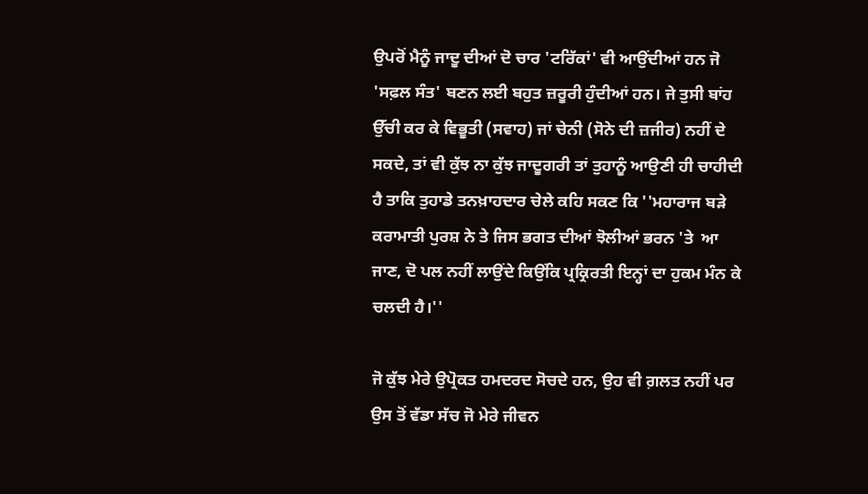ਉਪਰੋਂ ਮੈਨੂੰ ਜਾਦੂ ਦੀਆਂ ਦੋ ਚਾਰ 'ਟਰਿੱਕਾਂ' ਵੀ ਆਉਂਦੀਆਂ ਹਨ ਜੋ 'ਸਫ਼ਲ ਸੰਤ' ਬਣਨ ਲਈ ਬਹੁਤ ਜ਼ਰੂਰੀ ਹੁੰਦੀਆਂ ਹਨ। ਜੇ ਤੁਸੀ ਬਾਂਹ ਉੱਚੀ ਕਰ ਕੇ ਵਿਭੂਤੀ (ਸਵਾਹ) ਜਾਂ ਚੇਨੀ (ਸੋਨੇ ਦੀ ਜ਼ਜੀਰ) ਨਹੀਂ ਦੇ ਸਕਦੇ, ਤਾਂ ਵੀ ਕੁੱਝ ਨਾ ਕੁੱਝ ਜਾਦੂਗਰੀ ਤਾਂ ਤੁਹਾਨੂੰ ਆਉਣੀ ਹੀ ਚਾਹੀਦੀ ਹੈ ਤਾਕਿ ਤੁਹਾਡੇ ਤਨਖ਼ਾਹਦਾਰ ਚੇਲੇ ਕਹਿ ਸਕਣ ਕਿ ''ਮਹਾਰਾਜ ਬੜੇ ਕਰਾਮਾਤੀ ਪੁਰਸ਼ ਨੇ ਤੇ ਜਿਸ ਭਗਤ ਦੀਆਂ ਝੋਲੀਆਂ ਭਰਨ 'ਤੇ  ਆ ਜਾਣ, ਦੋ ਪਲ ਨਹੀਂ ਲਾਉਂਦੇ ਕਿਉਂਕਿ ਪ੍ਰਕ੍ਰਿਰਤੀ ਇਨ੍ਹਾਂ ਦਾ ਹੁਕਮ ਮੰਨ ਕੇ ਚਲਦੀ ਹੈ।''

ਜੋ ਕੁੱਝ ਮੇਰੇ ਉਪ੍ਰੋਕਤ ਹਮਦਰਦ ਸੋਚਦੇ ਹਨ, ਉਹ ਵੀ ਗ਼ਲਤ ਨਹੀਂ ਪਰ ਉਸ ਤੋਂ ਵੱਡਾ ਸੱਚ ਜੋ ਮੇਰੇ ਜੀਵਨ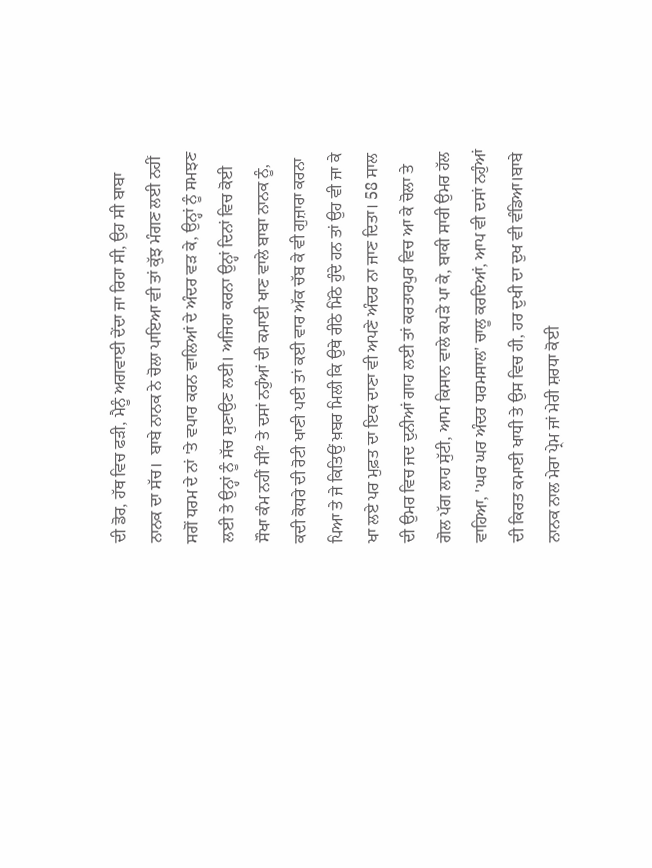ਦੀ ਡੋਰ, ਹੱਥ ਵਿਚ ਫੜੀ, ਮੈਨੂੰ ਅਗਵਾਈ ਦੇਂਦਾ ਜਾ ਰਿਹਾ ਸੀ, ਉਹ ਸੀ ਬਾਬਾ ਨਾਨਕ ਦਾ ਸੱਚ।  ਬਾਬੇ ਨਾਨਕ ਨੇ ਚੋਲਾ ਪਾਇਆ ਵੀ ਤਾਂ ਕੁੱਝ ਮੰਗਣ ਲਈ ਨਹੀਂ ਸਗੋਂ ਧਰਮ ਦੇ ਨਾਂ 'ਤੇ ਵਪਾਰ ਕਰਨ ਵਾਲਿਆਂ ਦੇ ਅੰਦਰ ਵੜ ਕੇ, ਉਨ੍ਹਾਂ ਨੂੰ ਸਮਝਣ ਲਈ ਤੇ ਉਨ੍ਹਾਂ ਨੂੰ ਸੱਚ ਸੁਣਾਉਣ ਲਈ। ਅਜਿਹਾ ਕਰਨਾ ਉਨ੍ਹਾਂ ਦਿਨਾਂ ਵਿਚ ਕੋਈ ਸੌਖਾ ਕੰਮ ਨਹੀਂ ਸੀ² ਤੇ ਦਸਾਂ ਨਹੁੰਆਂ ਦੀ ਕਮਾਈ ਖਾਣ ਵਾਲੇ ਬਾਬਾ ਨਾਨਕ ਨੂੰ, ਕਦੀ ਕੋਧਰੇ ਦੀ ਰੋਟੀ ਖਾਣੀ ਪਈ ਤਾਂ ਕਈ ਵਾਰ ਅੱਕ ਚੱਬ ਕੇ ਵੀ ਗੁਜ਼ਾਰਾ ਕਰਨਾ ਪਿਆ ਤੇ ਜੇ ਕਿਤਿਉਂ ਖ਼ਬਰ ਮਿਲੀ ਕਿ ਉਥੇ ਰੀਠੇ ਮਿੱਠੇ ਹੁੰਦੇ ਹਨ ਤਾਂ ਉਹ ਵੀ ਜਾ ਕੇ ਖਾ ਲਏ ਪਰ ਮੁਫ਼ਤ ਦਾ ਇਕ ਦਾਣਾ ਵੀ ਅਪਣੇ ਅੰਦਰ ਨਾ ਜਾਣ ਦਿਤਾ। 58 ਸਾਲ ਦੀ ਉਮਰ ਵਿਚ ਜਦ ਦੁਨੀਆਂ ਗਾਹ ਲਈ ਤਾਂ ਕਰਤਾਰਪੁਰ ਵਿਚ ਆ ਕੇ ਚੋਲਾ ਤੇ ਗੋਲ ਪੱਗ ਲਾਹ ਸੁੱਟੀ, ਆਮ ਕਿਸਾਨ ਵਾਲੇ ਕਪੜੇ ਪਾ ਕੇ, ਬਾਕੀ ਸਾਰੀ ਉਮਰ ਹੱਲ ਵਾਹਿਆ, 'ਘਰ ਘਰ ਅੰਦਰ ਧਰਮਸਾਲ' ਚਾਲੂ ਕਰਦਿਆਂ, ਆਪ ਵੀ ਦਸਾਂ ਨਹੁੰਆਂ ਦੀ ਕਿਰਤ ਕਮਾਈ ਖਾਧੀ ਤੇ ਉਸ ਵਿਚ ਹੀ, ਹਰ ਦੁਖੀ ਦਾ ਦੁਖ ਵੀ ਵੰਡਿਆ।ਬਾਬੇ ਨਾਨਕ ਨਾਲ ਮੇਰਾ ਪ੍ਰੇਮ ਜਾਂ ਮੇਰੀ ਸ਼ਰਧਾ ਕੋਈ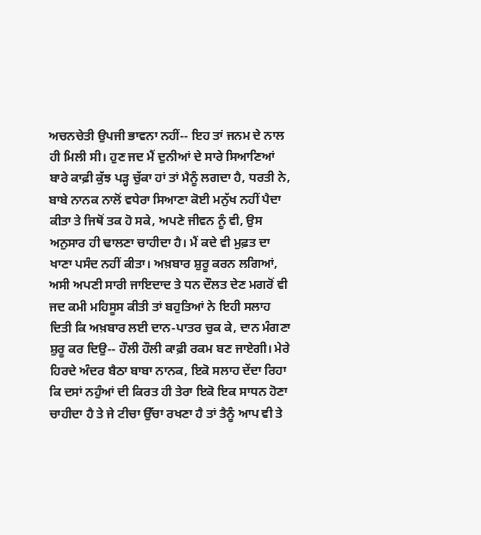ਅਚਨਚੇਤੀ ਉਪਜੀ ਭਾਵਨਾ ਨਹੀਂ-- ਇਹ ਤਾਂ ਜਨਮ ਦੇ ਨਾਲ ਹੀ ਮਿਲੀ ਸੀ। ਹੁਣ ਜਦ ਮੈਂ ਦੁਨੀਆਂ ਦੇ ਸਾਰੇ ਸਿਆਣਿਆਂ ਬਾਰੇ ਕਾਫ਼ੀ ਕੁੱਝ ਪੜ੍ਹ ਚੁੱਕਾ ਹਾਂ ਤਾਂ ਮੈਨੂੰ ਲਗਦਾ ਹੈ, ਧਰਤੀ ਨੇ, ਬਾਬੇ ਨਾਨਕ ਨਾਲੋਂ ਵਧੇਰਾ ਸਿਆਣਾ ਕੋਈ ਮਨੁੱਖ ਨਹੀਂ ਪੈਦਾ ਕੀਤਾ ਤੇ ਜਿਥੋਂ ਤਕ ਹੋ ਸਕੇ, ਅਪਣੇ ਜੀਵਨ ਨੂੰ ਵੀ, ਉਸ ਅਨੁਸਾਰ ਹੀ ਢਾਲਣਾ ਚਾਹੀਦਾ ਹੈ। ਮੈਂ ਕਦੇ ਵੀ ਮੁਫ਼ਤ ਦਾ ਖਾਣਾ ਪਸੰਦ ਨਹੀਂ ਕੀਤਾ। ਅਖ਼ਬਾਰ ਸ਼ੁਰੂ ਕਰਨ ਲਗਿਆਂ, ਅਸੀ ਅਪਣੀ ਸਾਰੀ ਜਾਇਦਾਦ ਤੇ ਧਨ ਦੌਲਤ ਦੇਣ ਮਗਰੋਂ ਵੀ ਜਦ ਕਮੀ ਮਹਿਸੂਸ ਕੀਤੀ ਤਾਂ ਬਹੁਤਿਆਂ ਨੇ ਇਹੀ ਸਲਾਹ ਦਿਤੀ ਕਿ ਅਖ਼ਬਾਰ ਲਈ ਦਾਨ-ਪਾਤਰ ਚੁਕ ਕੇ, ਦਾਨ ਮੰਗਣਾ ਸ਼ੁਰੂ ਕਰ ਦਿਉ-- ਹੌਲੀ ਹੌਲੀ ਕਾਫ਼ੀ ਰਕਮ ਬਣ ਜਾਏਗੀ। ਮੇਰੇ ਹਿਰਦੇ ਅੰਦਰ ਬੈਠਾ ਬਾਬਾ ਨਾਨਕ, ਇਕੋ ਸਲਾਹ ਦੇਂਦਾ ਰਿਹਾ ਕਿ ਦਸਾਂ ਨਹੁੰਆਂ ਦੀ ਕਿਰਤ ਹੀ ਤੇਰਾ ਇਕੋ ਇਕ ਸਾਧਨ ਹੋਣਾ ਚਾਹੀਦਾ ਹੈ ਤੇ ਜੇ ਟੀਚਾ ਉੱਚਾ ਰਖਣਾ ਹੈ ਤਾਂ ਤੈਨੂੰ ਆਪ ਵੀ ਤੇ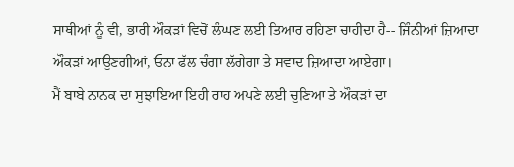ਸਾਥੀਆਂ ਨੂੰ ਵੀ, ਭਾਰੀ ਔਕੜਾਂ ਵਿਚੋਂ ਲੰਘਣ ਲਈ ਤਿਆਰ ਰਹਿਣਾ ਚਾਹੀਦਾ ਹੈ-- ਜਿੰਨੀਆਂ ਜ਼ਿਆਦਾ ਔਕੜਾਂ ਆਉਣਗੀਆਂ, ਓਨਾ ਫੱਲ ਚੰਗਾ ਲੱਗੇਗਾ ਤੇ ਸਵਾਦ ਜ਼ਿਆਦਾ ਆਏਗਾ।
ਮੈਂ ਬਾਬੇ ਨਾਨਕ ਦਾ ਸੁਝਾਇਆ ਇਹੀ ਰਾਹ ਅਪਣੇ ਲਈ ਚੁਣਿਆ ਤੇ ਔਕੜਾਂ ਦਾ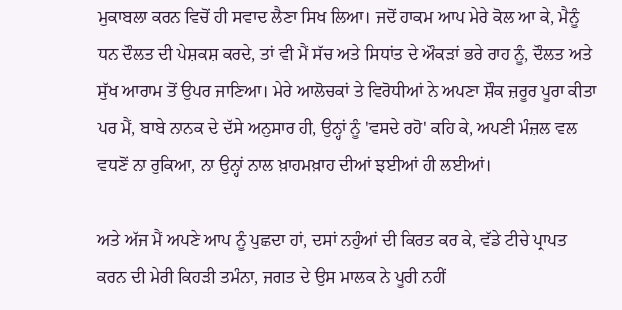ਮੁਕਾਬਲਾ ਕਰਨ ਵਿਚੋਂ ਹੀ ਸਵਾਦ ਲੈਣਾ ਸਿਖ ਲਿਆ। ਜਦੋਂ ਹਾਕਮ ਆਪ ਮੇਰੇ ਕੋਲ ਆ ਕੇ, ਮੈਨੂੰ ਧਨ ਦੌਲਤ ਦੀ ਪੇਸ਼ਕਸ਼ ਕਰਦੇ, ਤਾਂ ਵੀ ਮੈਂ ਸੱਚ ਅਤੇ ਸਿਧਾਂਤ ਦੇ ਔਕੜਾਂ ਭਰੇ ਰਾਹ ਨੂੰ, ਦੌਲਤ ਅਤੇ ਸੁੱਖ ਆਰਾਮ ਤੋਂ ਉਪਰ ਜਾਣਿਆ। ਮੇਰੇ ਆਲੋਚਕਾਂ ਤੇ ਵਿਰੋਧੀਆਂ ਨੇ ਅਪਣਾ ਸ਼ੌਕ ਜ਼ਰੂਰ ਪੂਰਾ ਕੀਤਾ ਪਰ ਮੈਂ, ਬਾਬੇ ਨਾਨਕ ਦੇ ਦੱਸੇ ਅਨੁਸਾਰ ਹੀ, ਉਨ੍ਹਾਂ ਨੂੰ 'ਵਸਦੇ ਰਹੋ' ਕਹਿ ਕੇ, ਅਪਣੀ ਮੰਜ਼ਲ ਵਲ ਵਧਣੋਂ ਨਾ ਰੁਕਿਆ, ਨਾ ਉਨ੍ਹਾਂ ਨਾਲ ਖ਼ਾਹਮਖ਼ਾਹ ਦੀਆਂ ਝਈਆਂ ਹੀ ਲਈਆਂ।

ਅਤੇ ਅੱਜ ਮੈਂ ਅਪਣੇ ਆਪ ਨੂੰ ਪੁਛਦਾ ਹਾਂ, ਦਸਾਂ ਨਹੁੰਆਂ ਦੀ ਕਿਰਤ ਕਰ ਕੇ, ਵੱਡੇ ਟੀਚੇ ਪ੍ਰਾਪਤ ਕਰਨ ਦੀ ਮੇਰੀ ਕਿਹੜੀ ਤਮੰਨਾ, ਜਗਤ ਦੇ ਉਸ ਮਾਲਕ ਨੇ ਪੂਰੀ ਨਹੀਂ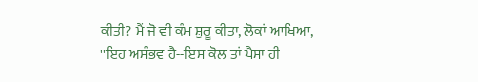ਕੀਤੀ? ਮੈਂ ਜੋ ਵੀ ਕੰਮ ਸ਼ੁਰੂ ਕੀਤਾ, ਲੋਕਾਂ ਆਖਿਆ, ''ਇਹ ਅਸੰਭਵ ਹੈ--ਇਸ ਕੋਲ ਤਾਂ ਪੈਸਾ ਹੀ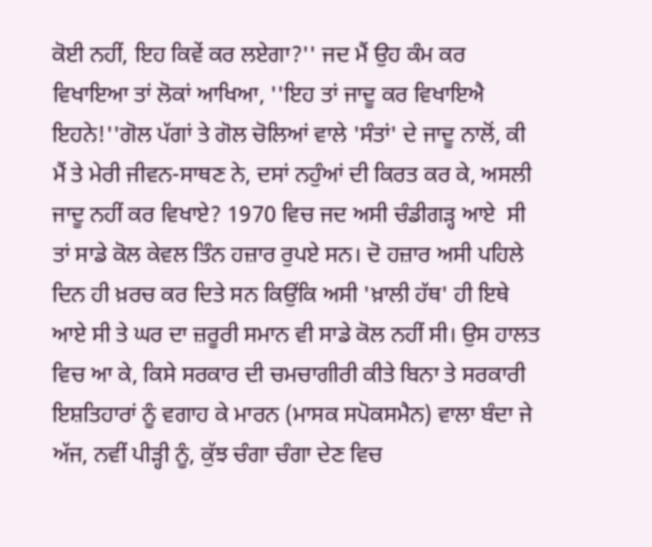ਕੋਈ ਨਹੀਂ, ਇਹ ਕਿਵੇਂ ਕਰ ਲਏਗਾ?'' ਜਦ ਮੈਂ ਉਹ ਕੰਮ ਕਰ ਵਿਖਾਇਆ ਤਾਂ ਲੋਕਾਂ ਆਖਿਆ, ''ਇਹ ਤਾਂ ਜਾਦੂ ਕਰ ਵਿਖਾਇਐ ਇਹਨੇ!''ਗੋਲ ਪੱਗਾਂ ਤੇ ਗੋਲ ਚੋਲਿਆਂ ਵਾਲੇ 'ਸੰਤਾਂ' ਦੇ ਜਾਦੂ ਨਾਲੋਂ, ਕੀ ਮੈਂ ਤੇ ਮੇਰੀ ਜੀਵਨ-ਸਾਥਣ ਨੇ, ਦਸਾਂ ਨਹੁੰਆਂ ਦੀ ਕਿਰਤ ਕਰ ਕੇ, ਅਸਲੀ ਜਾਦੂ ਨਹੀਂ ਕਰ ਵਿਖਾਏ? 1970 ਵਿਚ ਜਦ ਅਸੀ ਚੰਡੀਗੜ੍ਹ ਆਏ  ਸੀ ਤਾਂ ਸਾਡੇ ਕੋਲ ਕੇਵਲ ਤਿੰਨ ਹਜ਼ਾਰ ਰੁਪਏ ਸਨ। ਦੋ ਹਜ਼ਾਰ ਅਸੀ ਪਹਿਲੇ ਦਿਨ ਹੀ ਖ਼ਰਚ ਕਰ ਦਿਤੇ ਸਨ ਕਿਉਂਕਿ ਅਸੀ 'ਖ਼ਾਲੀ ਹੱਥ' ਹੀ ਇਥੇ ਆਏ ਸੀ ਤੇ ਘਰ ਦਾ ਜ਼ਰੂਰੀ ਸਮਾਨ ਵੀ ਸਾਡੇ ਕੋਲ ਨਹੀਂ ਸੀ। ਉਸ ਹਾਲਤ ਵਿਚ ਆ ਕੇ, ਕਿਸੇ ਸਰਕਾਰ ਦੀ ਚਮਚਾਗੀਰੀ ਕੀਤੇ ਬਿਨਾ ਤੇ ਸਰਕਾਰੀ ਇਸ਼ਤਿਹਾਰਾਂ ਨੂੰ ਵਗਾਹ ਕੇ ਮਾਰਨ (ਮਾਸਕ ਸਪੋਕਸਮੈਨ) ਵਾਲਾ ਬੰਦਾ ਜੇ ਅੱਜ, ਨਵੀਂ ਪੀੜ੍ਹੀ ਨੂੰ, ਕੁੱਝ ਚੰਗਾ ਚੰਗਾ ਦੇਣ ਵਿਚ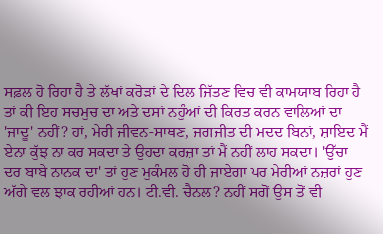ਸਫ਼ਲ ਹੋ ਰਿਹਾ ਹੈ ਤੇ ਲੱਖਾਂ ਕਰੋੜਾਂ ਦੇ ਦਿਲ ਜਿੱਤਣ ਵਿਚ ਵੀ ਕਾਮਯਾਬ ਰਿਹਾ ਹੈ ਤਾਂ ਕੀ ਇਹ ਸਚਮੁਚ ਦਾ ਅਤੇ ਦਸਾਂ ਨਹੁੰਆਂ ਦੀ ਕਿਰਤ ਕਰਨ ਵਾਲਿਆਂ ਦਾ 'ਜਾਦੂ' ਨਹੀਂ? ਹਾਂ, ਮੇਰੀ ਜੀਵਨ-ਸਾਥਣ, ਜਗਜੀਤ ਦੀ ਮਦਦ ਬਿਨਾਂ, ਸ਼ਾਇਦ ਮੈਂ ਏਨਾ ਕੁੱਝ ਨਾ ਕਰ ਸਕਦਾ ਤੇ ਉਹਦਾ ਕਰਜ਼ਾ ਤਾਂ ਮੈਂ ਨਹੀਂ ਲਾਹ ਸਕਦਾ। 'ਉੱਚਾ ਦਰ ਬਾਬੇ ਨਾਨਕ ਦਾ' ਤਾਂ ਹੁਣ ਮੁਕੰਮਲ ਹੋ ਹੀ ਜਾਏਗਾ ਪਰ ਮੇਰੀਆਂ ਨਜ਼ਰਾਂ ਹੁਣ ਅੱਗੇ ਵਲ ਝਾਕ ਰਹੀਆਂ ਹਨ। ਟੀ.ਵੀ. ਚੈਨਲ? ਨਹੀਂ ਸਗੋਂ ਉਸ ਤੋਂ ਵੀ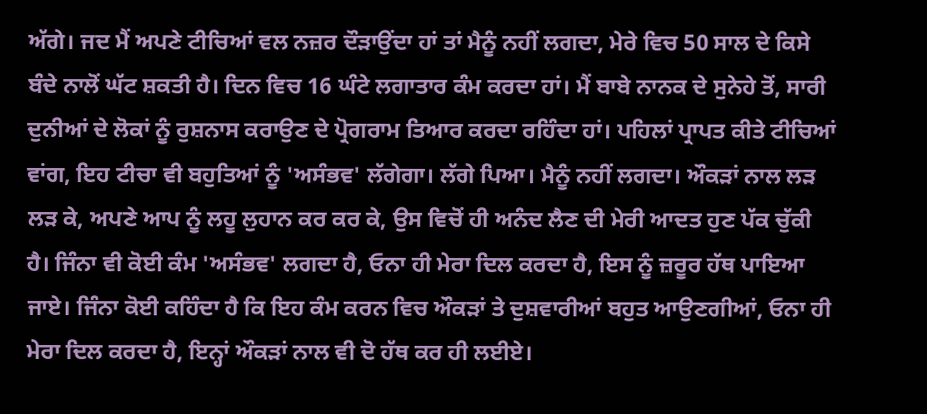ਅੱਗੇ। ਜਦ ਮੈਂ ਅਪਣੇ ਟੀਚਿਆਂ ਵਲ ਨਜ਼ਰ ਦੌੜਾਉਂਦਾ ਹਾਂ ਤਾਂ ਮੈਨੂੰ ਨਹੀਂ ਲਗਦਾ, ਮੇਰੇ ਵਿਚ 50 ਸਾਲ ਦੇ ਕਿਸੇ ਬੰਦੇ ਨਾਲੋਂ ਘੱਟ ਸ਼ਕਤੀ ਹੈ। ਦਿਨ ਵਿਚ 16 ਘੰਟੇ ਲਗਾਤਾਰ ਕੰਮ ਕਰਦਾ ਹਾਂ। ਮੈਂ ਬਾਬੇ ਨਾਨਕ ਦੇ ਸੁਨੇਹੇ ਤੋਂ, ਸਾਰੀ ਦੁਨੀਆਂ ਦੇ ਲੋਕਾਂ ਨੂੰ ਰੁਸ਼ਨਾਸ ਕਰਾਉਣ ਦੇ ਪ੍ਰੋਗਰਾਮ ਤਿਆਰ ਕਰਦਾ ਰਹਿੰਦਾ ਹਾਂ। ਪਹਿਲਾਂ ਪ੍ਰਾਪਤ ਕੀਤੇ ਟੀਚਿਆਂ ਵਾਂਗ, ਇਹ ਟੀਚਾ ਵੀ ਬਹੁਤਿਆਂ ਨੂੰ 'ਅਸੰਭਵ' ਲੱਗੇਗਾ। ਲੱਗੇ ਪਿਆ। ਮੈਨੂੰ ਨਹੀਂ ਲਗਦਾ। ਔਕੜਾਂ ਨਾਲ ਲੜ ਲੜ ਕੇ, ਅਪਣੇ ਆਪ ਨੂੰ ਲਹੂ ਲੁਹਾਨ ਕਰ ਕਰ ਕੇ, ਉਸ ਵਿਚੋਂ ਹੀ ਅਨੰਦ ਲੈਣ ਦੀ ਮੇਰੀ ਆਦਤ ਹੁਣ ਪੱਕ ਚੁੱਕੀ ਹੈ। ਜਿੰਨਾ ਵੀ ਕੋਈ ਕੰਮ 'ਅਸੰਭਵ' ਲਗਦਾ ਹੈ, ਓਨਾ ਹੀ ਮੇਰਾ ਦਿਲ ਕਰਦਾ ਹੈ, ਇਸ ਨੂੰ ਜ਼ਰੂਰ ਹੱਥ ਪਾਇਆ ਜਾਏ। ਜਿੰਨਾ ਕੋਈ ਕਹਿੰਦਾ ਹੈ ਕਿ ਇਹ ਕੰਮ ਕਰਨ ਵਿਚ ਔਕੜਾਂ ਤੇ ਦੁਸ਼ਵਾਰੀਆਂ ਬਹੁਤ ਆਉਣਗੀਆਂ, ਓਨਾ ਹੀ ਮੇਰਾ ਦਿਲ ਕਰਦਾ ਹੈ, ਇਨ੍ਹਾਂ ਔਕੜਾਂ ਨਾਲ ਵੀ ਦੋ ਹੱਥ ਕਰ ਹੀ ਲਈਏ।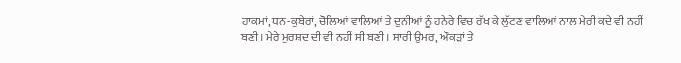ਹਾਕਮਾਂ, ਧਨ-ਕੁਬੇਰਾਂ, ਚੋਲਿਆਂ ਵਾਲਿਆਂ ਤੇ ਦੁਨੀਆਂ ਨੂੰ ਹਨੇਰੇ ਵਿਚ ਰੱਖ ਕੇ ਲੁੱਟਣ ਵਾਲਿਆਂ ਨਾਲ ਮੇਰੀ ਕਦੇ ਵੀ ਨਹੀਂ ਬਣੀ। ਮੇਰੇ ਮੁਰਸ਼ਦ ਦੀ ਵੀ ਨਹੀਂ ਸੀ ਬਣੀ। ਸਾਰੀ ਉਮਰ, ਔਕੜਾਂ ਤੇ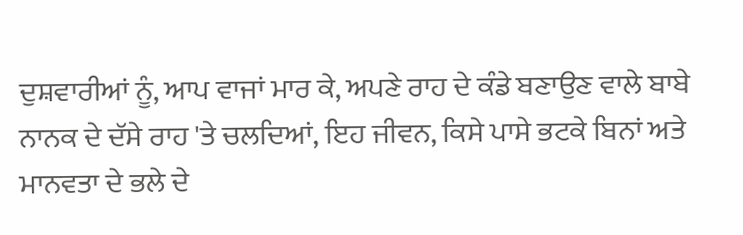ਦੁਸ਼ਵਾਰੀਆਂ ਨੂੰ, ਆਪ ਵਾਜਾਂ ਮਾਰ ਕੇ, ਅਪਣੇ ਰਾਹ ਦੇ ਕੰਡੇ ਬਣਾਉਣ ਵਾਲੇ ਬਾਬੇ ਨਾਨਕ ਦੇ ਦੱਸੇ ਰਾਹ 'ਤੇ ਚਲਦਿਆਂ, ਇਹ ਜੀਵਨ, ਕਿਸੇ ਪਾਸੇ ਭਟਕੇ ਬਿਨਾਂ ਅਤੇ ਮਾਨਵਤਾ ਦੇ ਭਲੇ ਦੇ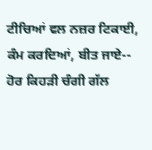ਟੀਚਿਆਂ ਵਲ ਨਜ਼ਰ ਟਿਕਾਈ, ਕੰਮ ਕਰਦਿਆਂ, ਬੀਤ ਜਾਏ-- ਹੋਰ ਕਿਹੜੀ ਚੰਗੀ ਗੱਲ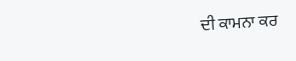ਦੀ ਕਾਮਨਾ ਕਰ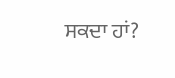ਸਕਦਾ ਹਾਂ?